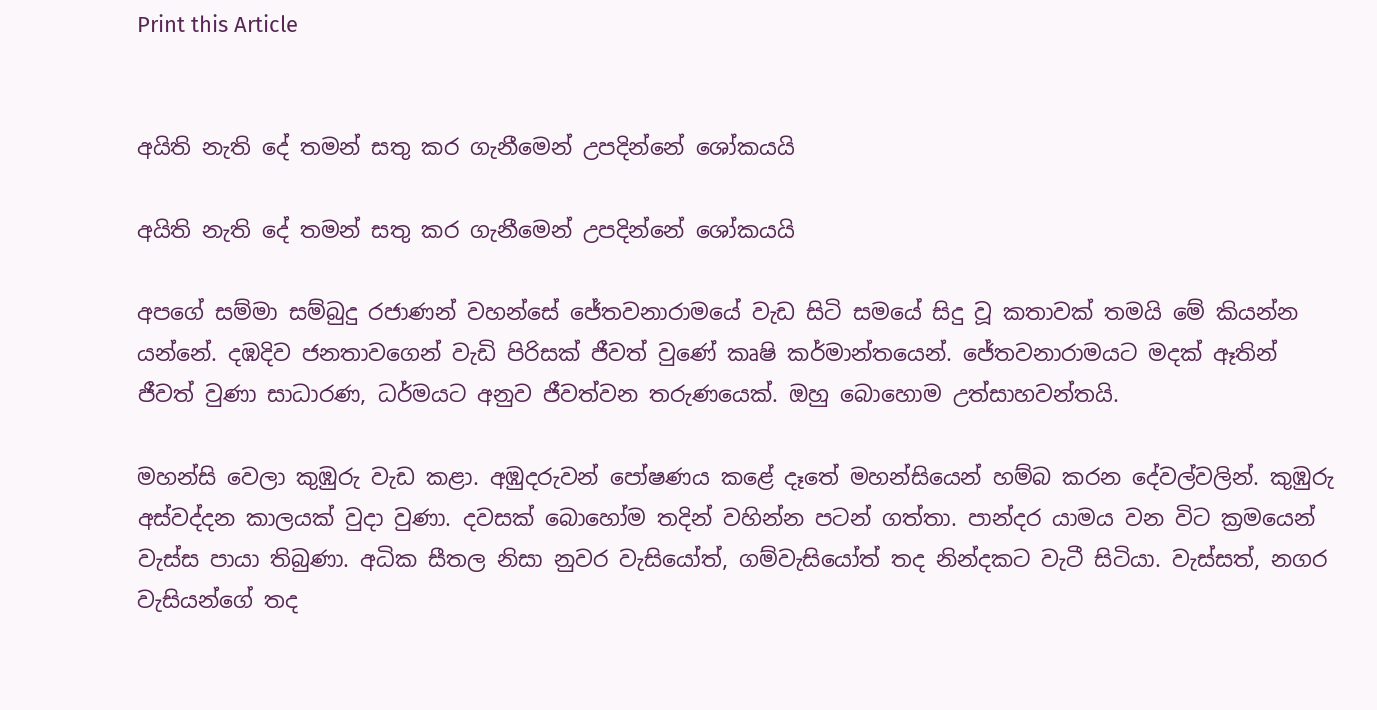Print this Article


අයිති නැති දේ තමන් සතු කර ගැනීමෙන් උපදින්නේ ශෝකයයි

අයිති නැති දේ තමන් සතු කර ගැනීමෙන් උපදින්නේ ශෝකයයි

අපගේ සම්මා සම්බුදු රජාණන් වහන්සේ ජේතවනාරාමයේ වැඩ සිටි සමයේ සිදු වූ කතාවක් තමයි මේ කියන්න යන්නේ. දඹදිව ජනතාවගෙන් වැඩි පිරිසක් ජීවත් වුණේ කෘෂි කර්මාන්තයෙන්. ජේතවනාරාමයට මදක් ඈතින් ජීවත් වුණා සාධාරණ, ධර්මයට අනුව ජීවත්වන තරුණයෙක්. ඔහු බොහොම උත්සාහවන්තයි.

මහන්සි වෙලා කුඹුරු වැඩ කළා. අඹුදරුවන් පෝෂණය කළේ දෑතේ මහන්සියෙන් හම්බ කරන දේවල්වලින්. කුඹුරු අස්වද්දන කාලයක් වුදා වුණා. දවසක් බොහෝම තදින් වහින්න පටන් ගත්තා. පාන්දර යාමය වන විට ක්‍රමයෙන් වැස්ස පායා තිබුණා. අධික සීතල නිසා නුවර වැසියෝත්, ගම්වැසියෝත් තද නින්දකට වැටී සිටියා. වැස්සත්, නගර වැසියන්ගේ තද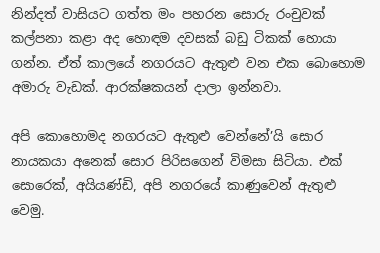නින්දත් වාසියට ගත්ත මං පහරන සොරු රංචුවක් කල්පනා කළා අද හොඳම දවසක් බඩු ටිකක් හොයා ගන්න. ඒත් කාලයේ නගරයට ඇතුළු වන එක බොහොම අමාරු වැඩක්. ආරක්ෂකයන් දාලා ඉන්නවා.

අපි කොහොමද නගරයට ඇතුළු වෙන්නේ’යි සොර නායකයා අනෙක් සොර පිරිසගෙන් විමසා සිටියා. එක් සොරෙක්, අයියණ්ඩි, අපි නගරයේ කාණුවෙන් ඇතුළු වෙමු.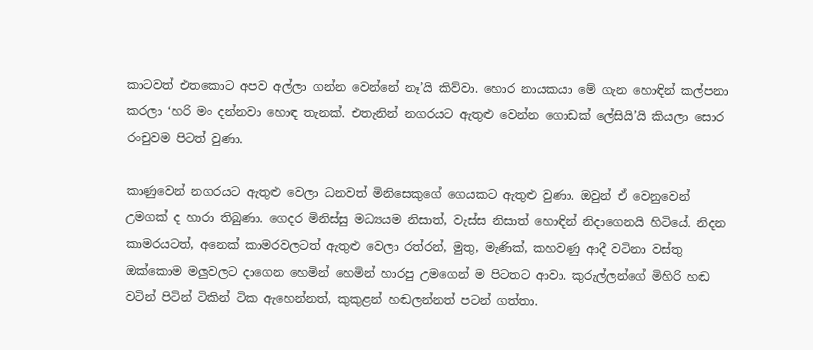කාටවත් එතකොට අපව අල්ලා ගන්න වෙන්නේ නෑ’යි කිව්වා. හොර නායකයා මේ ගැන හොඳින් කල්පනා කරලා ‘හරි මං දන්නවා හොඳ තැනක්. එතැනින් නගරයට ඇතුළු වෙන්න ගොඩක් ලේසියි’යි කියලා සොර රංචුවම පිටත් වුණා.

කාණුවෙන් නගරයට ඇතුළු වෙලා ධනවත් මිනිසෙකුගේ ගෙයකට ඇතුළු වුණා. ඔවුන් ඒ වෙනුවෙන් උමගක් ද හාරා තිබුණා. ගෙදර මිනිස්සු මධ්‍යයම නිසාත්, වැස්ස නිසාත් හොඳින් නිදාගෙනයි හිටියේ. නිදන කාමරයටත්, අනෙක් කාමරවලටත් ඇතුළු වෙලා රත්රන්, මුතු, මැණික්, කහවණු ආදී වටිනා වස්තු ඔක්කොම මලුවලට දාගෙන හෙමින් හෙමින් හාරපු උමගෙන් ම පිටතට ආවා. කුරුල්ලන්ගේ මිහිරි හඬ වටින් පිටින් ටිකින් ටික ඇහෙන්නත්, කුකුළන් හඬලන්නත් පටන් ගත්තා.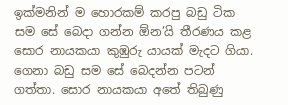ඉක්මනින් ම හොරකම් කරපු බඩු ටික සම සේ බෙදා ගන්න ඕන’යි තීරණය කළ සොර නායකයා කුඹුරු යායක් මැදට ගියා. ගෙනා බඩු සම සේ බෙදන්න පටන් ගත්තා. සොර නායකයා අතේ තිබුණු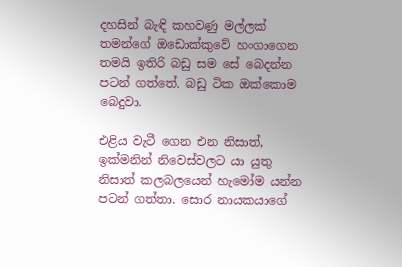දහසින් බැඳි කහවණු මල්ලක් තමන්ගේ ඔඩොක්කුවේ හංගාගෙන තමයි ඉතිරි බඩු සම සේ බෙදන්න පටන් ගත්තේ. බඩු ටික ඔක්කොම බෙදුවා.

එළිය වැටී ගෙන එන නිසාත්, ඉක්මනින් නිවෙස්වලට යා යුතු නිසාත් කලබලයෙන් හැමෝම යන්න පටන් ගත්තා. සොර නායකයාගේ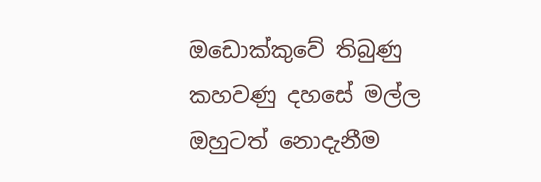ඔඩොක්කුවේ තිබුණු කහවණු දහසේ මල්ල ඔහුටත් නොදැනීම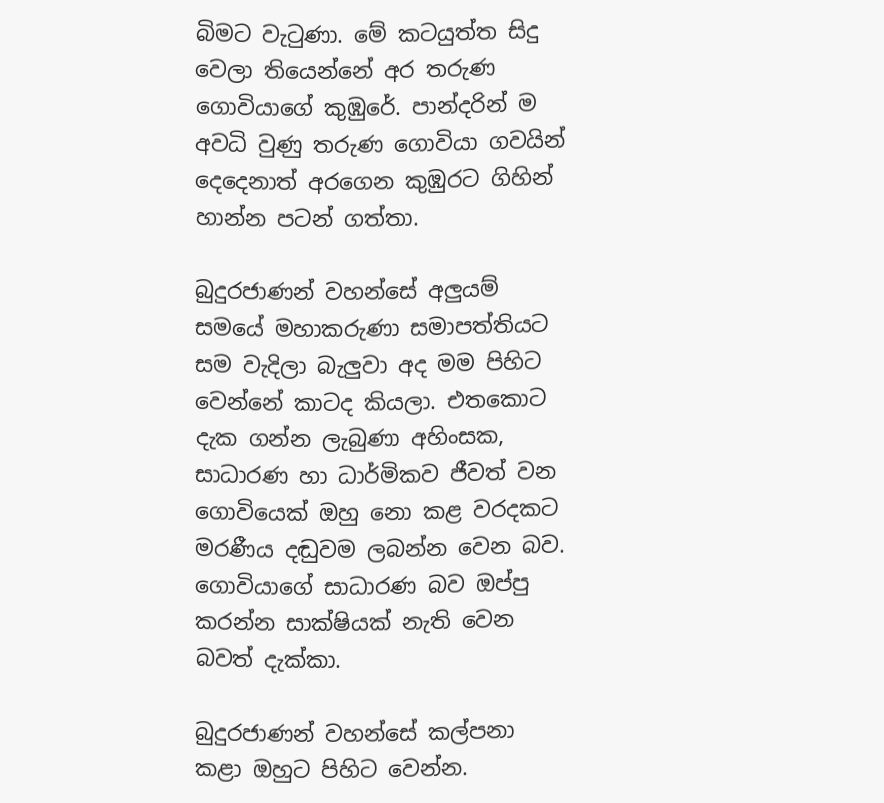බිමට වැටුණා. මේ කටයුත්ත සිදු වෙලා තියෙන්නේ අර තරුණ ගොවියාගේ කුඹුරේ. පාන්දරින් ම අවධි වුණු තරුණ ගොවියා ගවයින් දෙදෙනාත් අරගෙන කුඹුරට ගිහින් හාන්න පටන් ගත්තා.

බුදුරජාණන් වහන්සේ අලුයම් සමයේ මහාකරුණා සමාපත්තියට සම වැදිලා බැලුවා අද මම පිහිට වෙන්නේ කාටද කියලා. එතකොට දැක ගන්න ලැබුණා අහිංසක, සාධාරණ හා ධාර්මිකව ජීවත් වන ගොවියෙක් ඔහු නො කළ වරදකට මරණීය දඬුවම ලබන්න වෙන බව. ගොවියාගේ සාධාරණ බව ඔප්පු කරන්න සාක්ෂියක් නැති වෙන බවත් දැක්කා.

බුදුරජාණන් වහන්සේ කල්පනා කළා ඔහුට පිහිට වෙන්න.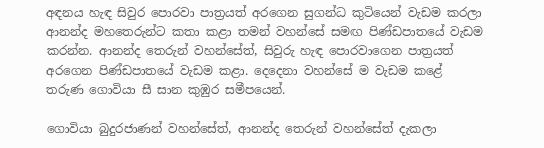අඳනය හැඳ සිවුර පොරවා පාත්‍රයත් අරගෙන සුගන්ධ කුටියෙන් වැඩම කරලා ආනන්ද මහතෙරුන්ට කතා කළා තමන් වහන්සේ සමඟ පිණ්ඩපාතයේ වැඩම කරන්න. ආනන්ද තෙරුන් වහන්සේත්, සිවුරු හැඳ පොරවාගෙන පාත්‍රයත් අරගෙන පිණ්ඩපාතයේ වැඩම කළා. දෙදෙනා වහන්සේ ම වැඩම කළේ තරුණ ගොවියා සී සාන කුඹුර සමීපයෙන්.

ගොවියා බුදුරජාණන් වහන්සේත්, ආනන්ද තෙරුන් වහන්සේත් දැකලා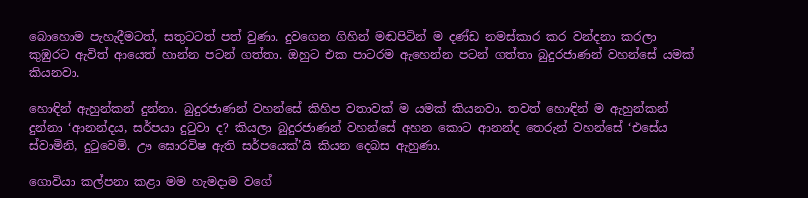බොහොම පැහැදීමටත්, සතුටටත් පත් වුණා. දුවගෙන ගිහින් මඬපිටින් ම දණ්ඩ නමස්කාර කර වන්දනා කරලා කුඹුරට ඇවිත් ආයෙත් හාන්න පටන් ගත්තා. ඔහුට එක පාටරම ඇහෙන්න පටන් ගත්තා බුදුරජාණන් වහන්සේ යමක් කියනවා.

හොඳින් ඇහුන්කන් දුන්නා. බුදුරජාණන් වහන්සේ කිහිප වතාවක් ම යමක් කියනවා. තවත් හොඳින් ම ඇහුන්කන් දුන්නා ‘ආනන්දය, සර්පයා දුටුවා ද? කියලා බුදුරජාණන් වහන්සේ අහන කොට ආනන්ද තෙරුන් වහන්සේ ‘එසේය ස්වාමිනි, දුටුවෙමි. ඌ ඝොරවිෂ ඇති සර්පයෙක්’යි කියන දෙබස ඇහුණා.

ගොවියා කල්පනා කළා මම හැමදාම වගේ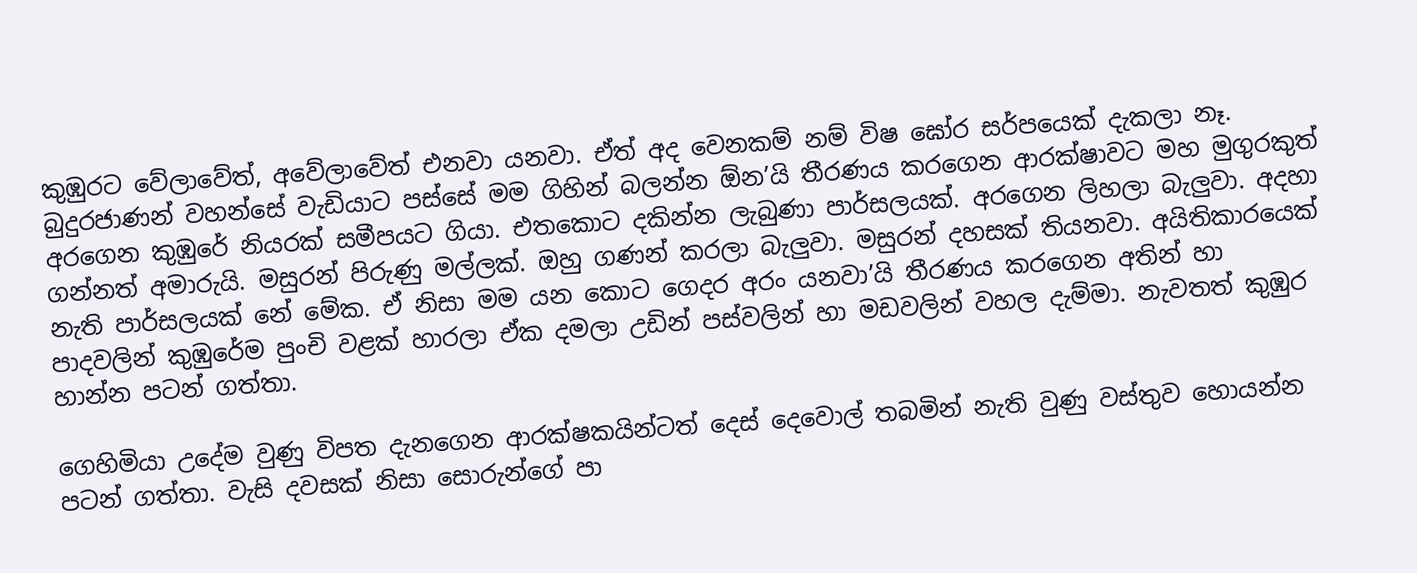කුඹුරට වේලාවේත්, අවේලාවේත් එනවා යනවා. ඒත් අද වෙනකම් නම් විෂ ඝෝර සර්පයෙක් දැකලා නෑ. බුදුරජාණන් වහන්සේ වැඩියාට පස්සේ මම ගිහින් බලන්න ඕන’යි තීරණය කරගෙන ආරක්ෂාවට මහ මුගුරකුත් අරගෙන කුඹුරේ නියරක් සමීපයට ගියා. එතකොට දකින්න ලැබුණා පාර්සලයක්. අරගෙන ලිහලා බැලුවා. අදහා ගන්නත් අමාරුයි. මසුරන් පිරුණු මල්ලක්. ඔහු ගණන් කරලා බැලුවා. මසුරන් දහසක් තියනවා. අයිතිකාරයෙක් නැති පාර්සලයක් නේ මේක. ඒ නිසා මම යන කොට ගෙදර අරං යනවා’යි තීරණය කරගෙන අතින් හා පාදවලින් කුඹුරේම පුංචි වළක් හාරලා ඒක දමලා උඩින් පස්වලින් හා මඩවලින් වහල දැම්මා. නැවතත් කුඹුර හාන්න පටන් ගත්තා.

ගෙහිමියා උදේම වුණු විපත දැනගෙන ආරක්ෂකයින්ටත් දෙස් දෙවොල් තබමින් නැති වුණු වස්තුව හොයන්න පටන් ගත්තා. වැසි දවසක් නිසා සොරුන්ගේ පා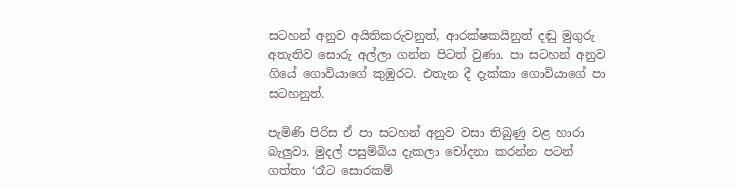සටහන් අනුව අයිතිකරුවනුත්, ආරක්ෂකයිනුත් දඬු මුගුරු අතැතිව සොරු අල්ලා ගන්න පිටත් වුණා. පා සටහන් අනුව ගියේ ගොවියාගේ කුඹුරට. එතැන දී දැක්කා ගොවියාගේ පා සටහනුත්.

පැමිණි පිරිස ඒ පා සටහන් අනුව වසා තිබුණු වළ හාරා බැලුවා. මුදල් පසුම්බිය දැකලා චෝදනා කරන්න පටන් ගත්තා ‘රෑට සොරකම්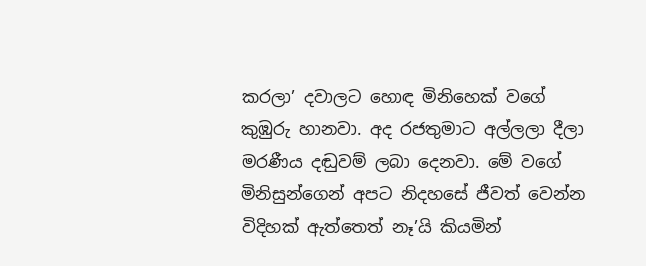කරලා’ දවාලට හොඳ මිනිහෙක් වගේ කුඹුරු හානවා. අද රජතුමාට අල්ලලා දීලා මරණීය දඬුවම් ලබා දෙනවා. මේ වගේ මිනිසුන්ගෙන් අපට නිදහසේ ජීවත් වෙන්න විදිහක් ඇත්තෙත් නෑ’යි කියමින්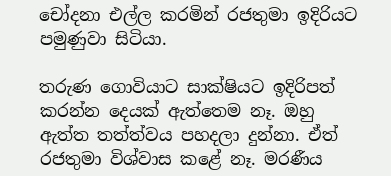චෝදනා එල්ල කරමින් රජතුමා ඉදිරියට පමුණුවා සිටියා.

තරුණ ගොවියාට සාක්ෂියට ඉදිරිපත් කරන්න දෙයක් ඇත්තෙම නෑ. ඔහු ඇත්ත තත්ත්වය පහදලා දුන්නා. ඒත් රජතුමා විශ්වාස කළේ නෑ. මරණීය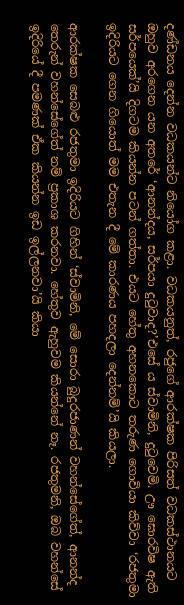දණ්ඩනය දෙන්න වධකයන්ට නියෝග කළා. වධකයනුත්, රජුගේ ආරක්ෂක පිරිසත් වධකස්ථානයට ඔහුව අරගෙන යන අතරේ ‘ආනන්දය, සර්පයා දුටුවාද?’එසේ ය ස්වාමිනි, දුටුවෙමි. ඌ ඝොරවිෂ ඇති සර්පයෙක්’යි දිගටම කියන්න පටන් ගත්තා. එයට හේතු අහනකොට තරුණ ගොවියා කිව්වා ‘රජතුමා ඉදිරියට ගෙන ගියොත් මම එතැන දී මේ කාරණය පහදලා දෙන්නම්’යි කියලා.

ආරක්ෂක සෙබළු රජතුමා ඉදිරියට ගිහින් ‘ස්වාමිනි, මේ සොරා බුදුරජාණන් වහන්සේගේත්, ආනන්ද තෙරුන් වහන්සේගේත් නම් ප්‍රකාශ කරනවා. හේතුව ඇහුවම කියන්නේ නෑ. රජතුමනි, ඔබ වහන්සේ ඉදිරියේ දී පමණක් ඒක කියන්න ඉඩ ඉල්ලනවා’යි කියා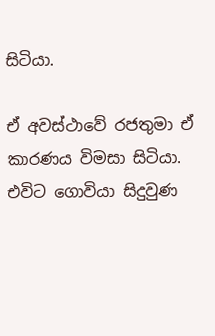සිටියා.

ඒ අවස්ථාවේ රජතුමා ඒ කාරණය විමසා සිටියා. එවිට ගොවියා සිදුවුණ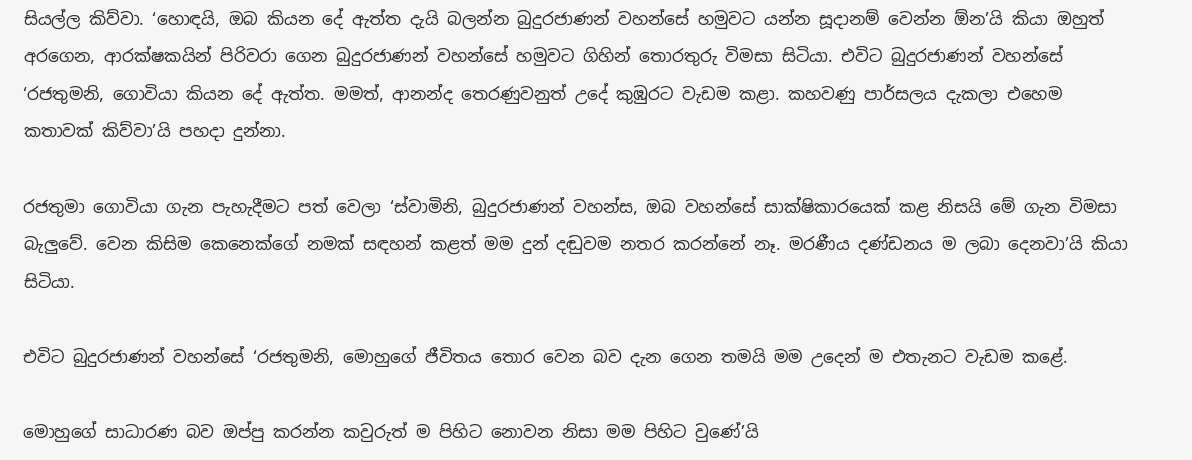සියල්ල කිව්වා. ‘හොඳයි, ඔබ කියන දේ ඇත්ත දැයි බලන්න බුදුරජාණන් වහන්සේ හමුවට යන්න සූදානම් වෙන්න ඕන’යි කියා ඔහුත් අරගෙන, ආරක්ෂකයින් පිරිවරා ගෙන බුදුරජාණන් වහන්සේ හමුවට ගිහින් තොරතුරු විමසා සිටියා. එවිට බුදුරජාණන් වහන්සේ ‘රජතුමනි, ගොවියා කියන දේ ඇත්ත. මමත්, ආනන්ද තෙරණුවනුත් උදේ කුඹුරට වැඩම කළා. කහවණු පාර්සලය දැකලා එහෙම කතාවක් කිව්වා’යි පහදා දුන්නා.

රජතුමා ගොවියා ගැන පැහැදීමට පත් වෙලා ‘ස්වාමිනි, බුදුරජාණන් වහන්ස, ඔබ වහන්සේ සාක්ෂිකාරයෙක් කළ නිසයි මේ ගැන විමසා බැලුවේ. වෙන කිසිම කෙනෙක්ගේ නමක් සඳහන් කළත් මම දුන් දඬුවම නතර කරන්නේ නෑ. මරණීය දණ්ඩනය ම ලබා දෙනවා’යි කියා සිටියා.

එවිට බුදුරජාණන් වහන්සේ ‘රජතුමනි, මොහුගේ ජීවිතය තොර වෙන බව දැන ගෙන තමයි මම උදෙන් ම එතැනට වැඩම කළේ.

මොහුගේ සාධාරණ බව ඔප්පු කරන්න කවුරුත් ම පිහිට නොවන නිසා මම පිහිට වුණේ’යි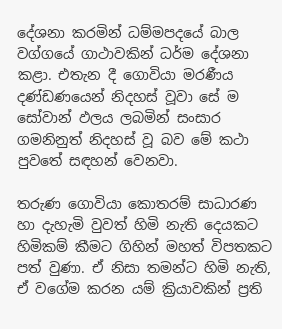දේශනා කරමින් ධම්මපදයේ බාල වග්ගයේ ගාථාවකින් ධර්ම දේශනා කළා. එතැන දී ගොවියා මරණීය දණ්ඩණයෙන් නිදහස් වූවා සේ ම සෝවාන් ඵලය ලබමින් සංසාර ගමනිනුත් නිදහස් වූ බව මේ කථා පුවතේ සඳහන් වෙනවා.

තරුණ ගොවියා කොතරම් සාධාරණ හා දැහැමි වුවත් හිමි නැති දෙයකට හිමිකම් කීමට ගිහින් මහත් විපතකට පත් වුණා. ඒ නිසා තමන්ට හිමි නැති, ඒ වගේම කරන යම් ක්‍රියාවකින් ප්‍රති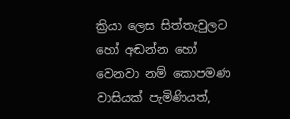ක්‍රියා ලෙස සිත්තැවුලට හෝ අඬන්න හෝ වෙනවා නම් කොපමණ වාසියක් පැමිණියත්,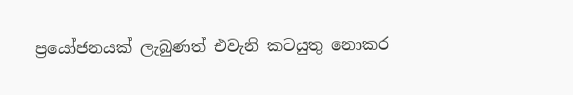ප්‍රයෝජනයක් ලැබුණත් එවැනි කටයුතු නොකර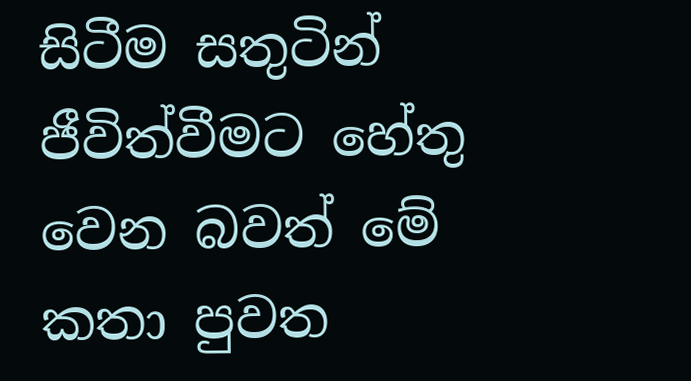සිටීම සතුටින් ජීවිත්වීමට හේතු වෙන බවත් මේ කතා පුවත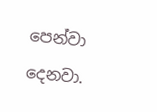පෙන්වා දෙනවා.